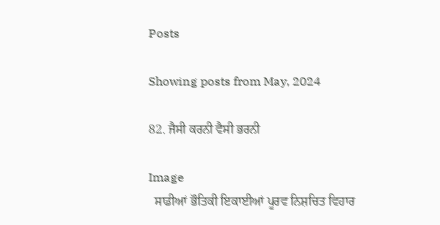Posts

Showing posts from May, 2024

82. ਜੈਸੀ ਕਰਨੀ ਵੈਸੀ ਭਰਨੀ

Image
  ਸਾਡੀਆਂ ਭੌਤਿਕੀ ਇਕਾਈਆਂ ਪੂਰਵ ਨਿਸ਼ਚਿਤ ਵਿਹਾਰ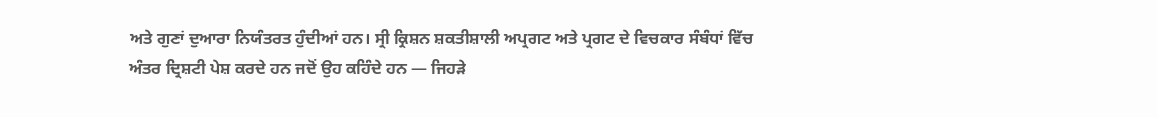ਅਤੇ ਗੁਣਾਂ ਦੁਆਰਾ ਨਿਯੰਤਰਤ ਹੁੰਦੀਆਂ ਹਨ। ਸ੍ਰੀ ਕ੍ਰਿਸ਼ਨ ਸ਼ਕਤੀਸ਼ਾਲੀ ਅਪ੍ਰਗਟ ਅਤੇ ਪ੍ਰਗਟ ਦੇ ਵਿਚਕਾਰ ਸੰਬੰਧਾਂ ਵਿੱਚ ਅੰਤਰ ਦ੍ਰਿਸ਼ਟੀ ਪੇਸ਼ ਕਰਦੇ ਹਨ ਜਦੋਂ ਉਹ ਕਹਿੰਦੇ ਹਨ — ਜਿਹੜੇ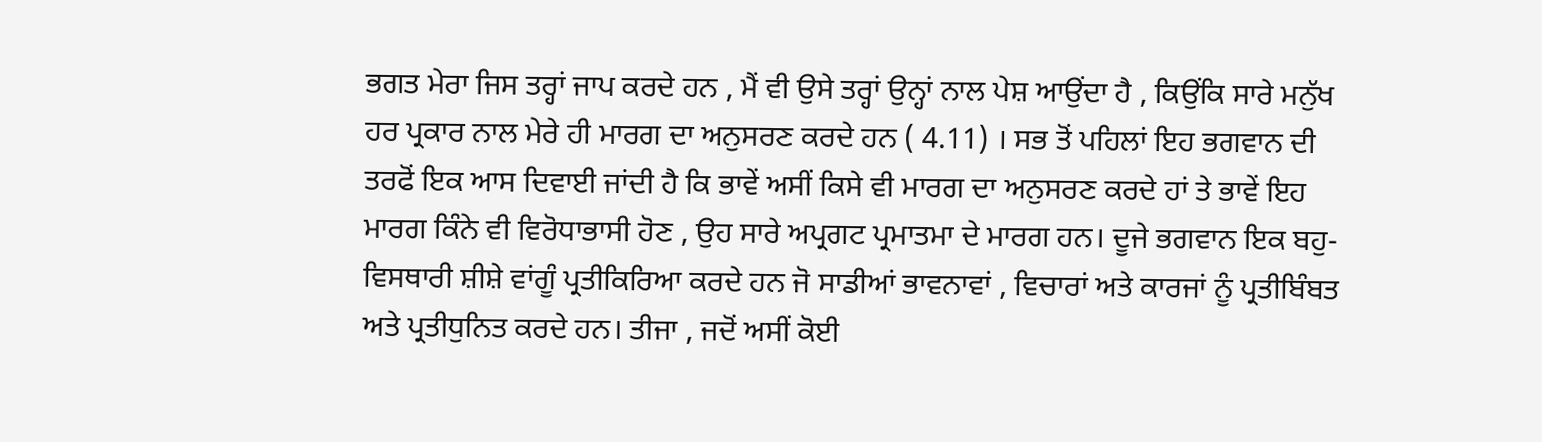ਭਗਤ ਮੇਰਾ ਜਿਸ ਤਰ੍ਹਾਂ ਜਾਪ ਕਰਦੇ ਹਨ , ਮੈਂ ਵੀ ਉਸੇ ਤਰ੍ਹਾਂ ਉਨ੍ਹਾਂ ਨਾਲ ਪੇਸ਼ ਆਉਂਦਾ ਹੈ , ਕਿਉਂਕਿ ਸਾਰੇ ਮਨੁੱਖ ਹਰ ਪ੍ਰਕਾਰ ਨਾਲ ਮੇਰੇ ਹੀ ਮਾਰਗ ਦਾ ਅਨੁਸਰਣ ਕਰਦੇ ਹਨ ( 4.11) । ਸਭ ਤੋਂ ਪਹਿਲਾਂ ਇਹ ਭਗਵਾਨ ਦੀ ਤਰਫੋਂ ਇਕ ਆਸ ਦਿਵਾਈ ਜਾਂਦੀ ਹੈ ਕਿ ਭਾਵੇਂ ਅਸੀਂ ਕਿਸੇ ਵੀ ਮਾਰਗ ਦਾ ਅਨੁਸਰਣ ਕਰਦੇ ਹਾਂ ਤੇ ਭਾਵੇਂ ਇਹ ਮਾਰਗ ਕਿੰਨੇ ਵੀ ਵਿਰੋਧਾਭਾਸੀ ਹੋਣ , ਉਹ ਸਾਰੇ ਅਪ੍ਰਗਟ ਪ੍ਰਮਾਤਮਾ ਦੇ ਮਾਰਗ ਹਨ। ਦੂਜੇ ਭਗਵਾਨ ਇਕ ਬਹੁ-ਵਿਸਥਾਰੀ ਸ਼ੀਸ਼ੇ ਵਾਂਗੂੰ ਪ੍ਰਤੀਕਿਰਿਆ ਕਰਦੇ ਹਨ ਜੋ ਸਾਡੀਆਂ ਭਾਵਨਾਵਾਂ , ਵਿਚਾਰਾਂ ਅਤੇ ਕਾਰਜਾਂ ਨੂੰ ਪ੍ਰਤੀਬਿੰਬਤ ਅਤੇ ਪ੍ਰਤੀਧੁਨਿਤ ਕਰਦੇ ਹਨ। ਤੀਜਾ , ਜਦੋਂ ਅਸੀਂ ਕੋਈ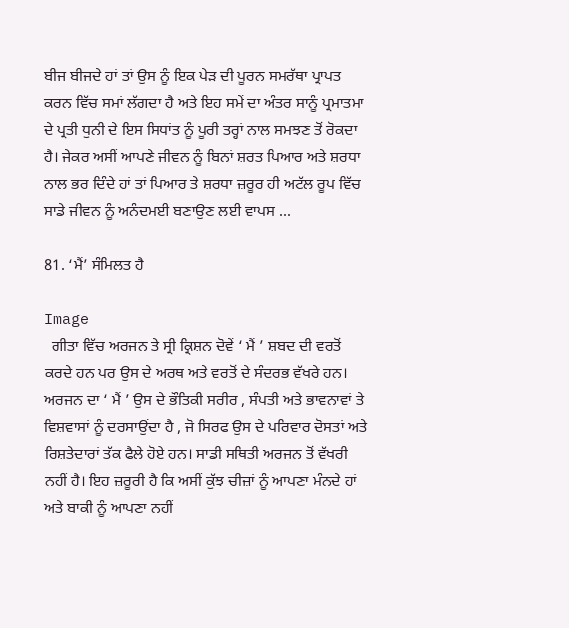ਬੀਜ ਬੀਜਦੇ ਹਾਂ ਤਾਂ ਉਸ ਨੂੰ ਇਕ ਪੇੜ ਦੀ ਪੂਰਨ ਸਮਰੱਥਾ ਪ੍ਰਾਪਤ ਕਰਨ ਵਿੱਚ ਸਮਾਂ ਲੱਗਦਾ ਹੈ ਅਤੇ ਇਹ ਸਮੇਂ ਦਾ ਅੰਤਰ ਸਾਨੂੰ ਪ੍ਰਮਾਤਮਾ ਦੇ ਪ੍ਰਤੀ ਧੁਨੀ ਦੇ ਇਸ ਸਿਧਾਂਤ ਨੂੰ ਪੂਰੀ ਤਰ੍ਹਾਂ ਨਾਲ ਸਮਝਣ ਤੋਂ ਰੋਕਦਾ ਹੈ। ਜੇਕਰ ਅਸੀਂ ਆਪਣੇ ਜੀਵਨ ਨੂੰ ਬਿਨਾਂ ਸ਼ਰਤ ਪਿਆਰ ਅਤੇ ਸ਼ਰਧਾ ਨਾਲ ਭਰ ਦਿੰਦੇ ਹਾਂ ਤਾਂ ਪਿਆਰ ਤੇ ਸ਼ਰਧਾ ਜ਼ਰੂਰ ਹੀ ਅਟੱਲ ਰੂਪ ਵਿੱਚ ਸਾਡੇ ਜੀਵਨ ਨੂੰ ਅਨੰਦਮਈ ਬਣਾਉਣ ਲਈ ਵਾਪਸ ...

81. ‘ਮੈਂ’ ਸੰਮਿਲਤ ਹੈ

Image
  ਗੀਤਾ ਵਿੱਚ ਅਰਜਨ ਤੇ ਸ੍ਰੀ ਕ੍ਰਿਸ਼ਨ ਦੋਵੇਂ ‘ ਮੈਂ ’ ਸ਼ਬਦ ਦੀ ਵਰਤੋਂ ਕਰਦੇ ਹਨ ਪਰ ਉਸ ਦੇ ਅਰਥ ਅਤੇ ਵਰਤੋਂ ਦੇ ਸੰਦਰਭ ਵੱਖਰੇ ਹਨ। ਅਰਜਨ ਦਾ ‘ ਮੈਂ ’ ਉਸ ਦੇ ਭੌਤਿਕੀ ਸਰੀਰ , ਸੰਪਤੀ ਅਤੇ ਭਾਵਨਾਵਾਂ ਤੇ ਵਿਸ਼ਵਾਸਾਂ ਨੂੰ ਦਰਸਾਉਂਦਾ ਹੈ , ਜੋ ਸਿਰਫ ਉਸ ਦੇ ਪਰਿਵਾਰ ਦੋਸਤਾਂ ਅਤੇ ਰਿਸ਼ਤੇਦਾਰਾਂ ਤੱਕ ਫੈਲੇ ਹੋਏ ਹਨ। ਸਾਡੀ ਸਥਿਤੀ ਅਰਜਨ ਤੋਂ ਵੱਖਰੀ ਨਹੀਂ ਹੈ। ਇਹ ਜ਼ਰੂਰੀ ਹੈ ਕਿ ਅਸੀਂ ਕੁੱਝ ਚੀਜ਼ਾਂ ਨੂੰ ਆਪਣਾ ਮੰਨਦੇ ਹਾਂ ਅਤੇ ਬਾਕੀ ਨੂੰ ਆਪਣਾ ਨਹੀਂ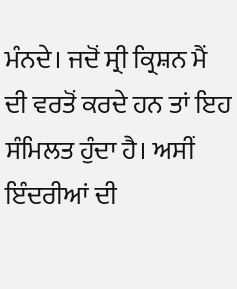ਮੰਨਦੇ। ਜਦੋਂ ਸ੍ਰੀ ਕ੍ਰਿਸ਼ਨ ਮੈਂ ਦੀ ਵਰਤੋਂ ਕਰਦੇ ਹਨ ਤਾਂ ਇਹ ਸੰਮਿਲਤ ਹੁੰਦਾ ਹੈ। ਅਸੀਂ ਇੰਦਰੀਆਂ ਦੀ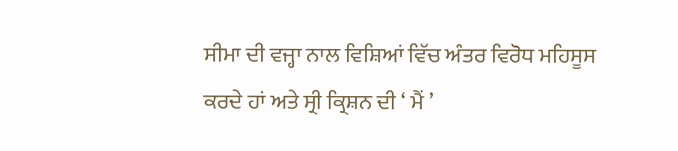ਸੀਮਾ ਦੀ ਵਜ੍ਹਾ ਨਾਲ ਵਿਸ਼ਿਆਂ ਵਿੱਚ ਅੰਤਰ ਵਿਰੋਧ ਮਹਿਸੂਸ ਕਰਦੇ ਹਾਂ ਅਤੇ ਸ੍ਰੀ ਕ੍ਰਿਸ਼ਨ ਦੀ ‘ ਮੈਂ ’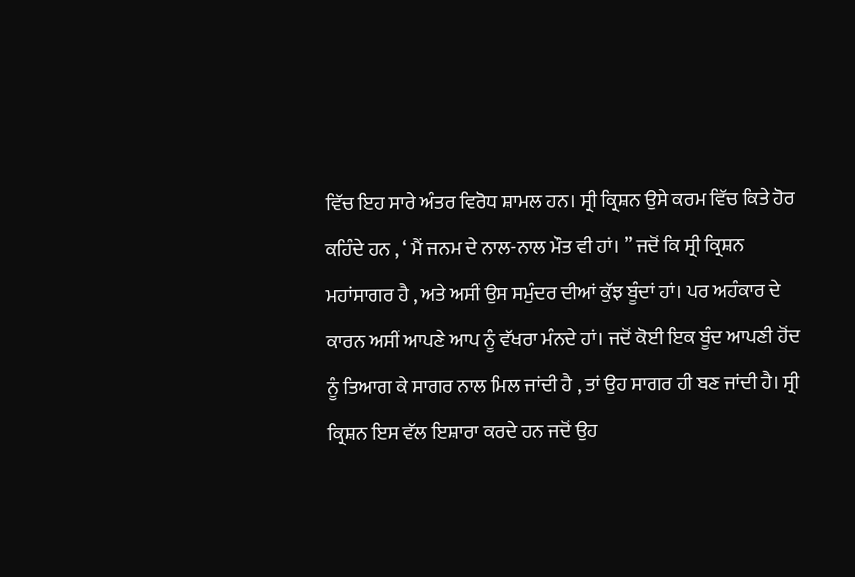ਵਿੱਚ ਇਹ ਸਾਰੇ ਅੰਤਰ ਵਿਰੋਧ ਸ਼ਾਮਲ ਹਨ। ਸ੍ਰੀ ਕ੍ਰਿਸ਼ਨ ਉਸੇ ਕਰਮ ਵਿੱਚ ਕਿਤੇ ਹੋਰ ਕਹਿੰਦੇ ਹਨ , ‘ ਮੈਂ ਜਨਮ ਦੇ ਨਾਲ-ਨਾਲ ਮੌਤ ਵੀ ਹਾਂ। ’’ ਜਦੋਂ ਕਿ ਸ੍ਰੀ ਕ੍ਰਿਸ਼ਨ ਮਹਾਂਸਾਗਰ ਹੈ , ਅਤੇ ਅਸੀਂ ਉਸ ਸਮੁੰਦਰ ਦੀਆਂ ਕੁੱਝ ਬੂੰਦਾਂ ਹਾਂ। ਪਰ ਅਹੰਕਾਰ ਦੇ ਕਾਰਨ ਅਸੀਂ ਆਪਣੇ ਆਪ ਨੂੰ ਵੱਖਰਾ ਮੰਨਦੇ ਹਾਂ। ਜਦੋਂ ਕੋਈ ਇਕ ਬੂੰਦ ਆਪਣੀ ਹੋਂਦ ਨੂੰ ਤਿਆਗ ਕੇ ਸਾਗਰ ਨਾਲ ਮਿਲ ਜਾਂਦੀ ਹੈ , ਤਾਂ ਉਹ ਸਾਗਰ ਹੀ ਬਣ ਜਾਂਦੀ ਹੈ। ਸ੍ਰੀ ਕ੍ਰਿਸ਼ਨ ਇਸ ਵੱਲ ਇਸ਼ਾਰਾ ਕਰਦੇ ਹਨ ਜਦੋਂ ਉਹ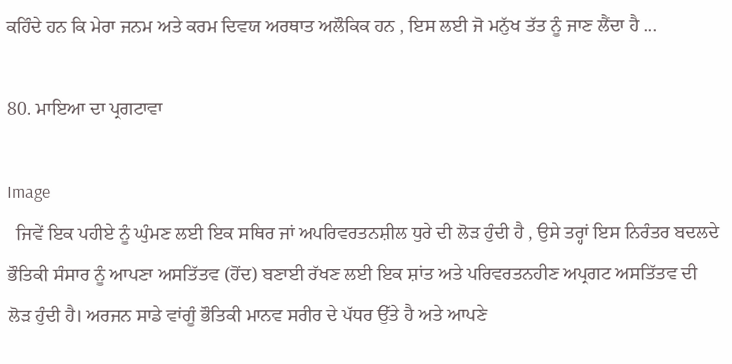ਕਹਿੰਦੇ ਹਨ ਕਿ ਮੇਰਾ ਜਨਮ ਅਤੇ ਕਰਮ ਦਿਵਯ ਅਰਥਾਤ ਅਲੌਕਿਕ ਹਨ , ਇਸ ਲਈ ਜੋ ਮਨੁੱਖ ਤੱਤ ਨੂੰ ਜਾਣ ਲੈਂਦਾ ਹੈ ...

80. ਮਾਇਆ ਦਾ ਪ੍ਰਗਟਾਵਾ

Image
  ਜਿਵੇਂ ਇਕ ਪਹੀਏ ਨੂੰ ਘੁੰਮਣ ਲਈ ਇਕ ਸਥਿਰ ਜਾਂ ਅਪਰਿਵਰਤਨਸ਼ੀਲ ਧੁਰੇ ਦੀ ਲੋੜ ਹੁੰਦੀ ਹੈ , ਉਸੇ ਤਰ੍ਹਾਂ ਇਸ ਨਿਰੰਤਰ ਬਦਲਦੇ ਭੌਤਿਕੀ ਸੰਸਾਰ ਨੂੰ ਆਪਣਾ ਅਸਤਿੱਤਵ (ਹੋਂਦ) ਬਣਾਈ ਰੱਖਣ ਲਈ ਇਕ ਸ਼ਾਂਤ ਅਤੇ ਪਰਿਵਰਤਨਹੀਣ ਅਪ੍ਰਗਟ ਅਸਤਿੱਤਵ ਦੀ ਲੋੜ ਹੁੰਦੀ ਹੈ। ਅਰਜਨ ਸਾਡੇ ਵਾਂਗੂੰ ਭੌਤਿਕੀ ਮਾਨਵ ਸਰੀਰ ਦੇ ਪੱਧਰ ਉੱਤੇ ਹੈ ਅਤੇ ਆਪਣੇ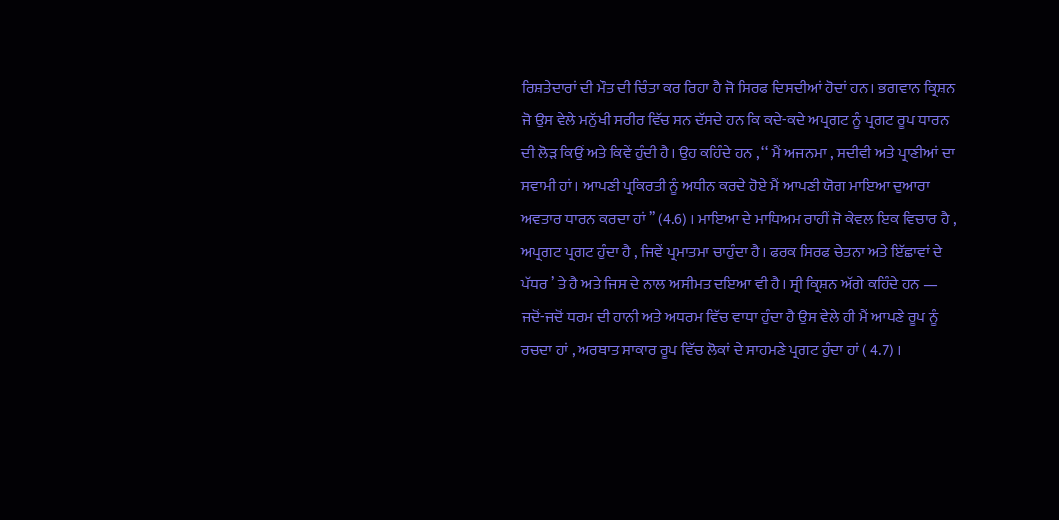ਰਿਸ਼ਤੇਦਾਰਾਂ ਦੀ ਮੌਤ ਦੀ ਚਿੰਤਾ ਕਰ ਰਿਹਾ ਹੈ ਜੋ ਸਿਰਫ ਦਿਸਦੀਆਂ ਹੋਦਾਂ ਹਨ। ਭਗਵਾਨ ਕ੍ਰਿਸ਼ਨ ਜੋ ਉਸ ਵੇਲੇ ਮਨੁੱਖੀ ਸਰੀਰ ਵਿੱਚ ਸਨ ਦੱਸਦੇ ਹਨ ਕਿ ਕਦੇ-ਕਦੇ ਅਪ੍ਰਗਟ ਨੂੰ ਪ੍ਰਗਟ ਰੂਪ ਧਾਰਨ ਦੀ ਲੋੜ ਕਿਉਂ ਅਤੇ ਕਿਵੇਂ ਹੁੰਦੀ ਹੈ। ਉਹ ਕਹਿੰਦੇ ਹਨ , ‘‘ ਮੈਂ ਅਜਨਮਾ , ਸਦੀਵੀ ਅਤੇ ਪ੍ਰਾਣੀਆਂ ਦਾ ਸਵਾਮੀ ਹਾਂ। ਆਪਣੀ ਪ੍ਰਕਿਰਤੀ ਨੂੰ ਅਧੀਨ ਕਰਦੇ ਹੋਏ ਮੈਂ ਆਪਣੀ ਯੋਗ ਮਾਇਆ ਦੁਆਰਾ ਅਵਤਾਰ ਧਾਰਨ ਕਰਦਾ ਹਾਂ ’’ (4.6) । ਮਾਇਆ ਦੇ ਮਾਧਿਅਮ ਰਾਹੀਂ ਜੋ ਕੇਵਲ ਇਕ ਵਿਚਾਰ ਹੈ , ਅਪ੍ਰਗਟ ਪ੍ਰਗਟ ਹੁੰਦਾ ਹੈ , ਜਿਵੇਂ ਪ੍ਰਮਾਤਮਾ ਚਾਹੁੰਦਾ ਹੈ। ਫਰਕ ਸਿਰਫ ਚੇਤਨਾ ਅਤੇ ਇੱਛਾਵਾਂ ਦੇ ਪੱਧਰ ’ ਤੇ ਹੈ ਅਤੇ ਜਿਸ ਦੇ ਨਾਲ ਅਸੀਮਤ ਦਇਆ ਵੀ ਹੈ। ਸ੍ਰੀ ਕ੍ਰਿਸ਼ਨ ਅੱਗੇ ਕਹਿੰਦੇ ਹਨ — ਜਦੋਂ-ਜਦੋਂ ਧਰਮ ਦੀ ਹਾਨੀ ਅਤੇ ਅਧਰਮ ਵਿੱਚ ਵਾਧਾ ਹੁੰਦਾ ਹੈ ਉਸ ਵੇਲੇ ਹੀ ਮੈਂ ਆਪਣੇ ਰੂਪ ਨੂੰ ਰਚਦਾ ਹਾਂ , ਅਰਥਾਤ ਸਾਕਾਰ ਰੂਪ ਵਿੱਚ ਲੋਕਾਂ ਦੇ ਸਾਹਮਣੇ ਪ੍ਰਗਟ ਹੁੰਦਾ ਹਾਂ ( 4.7) ।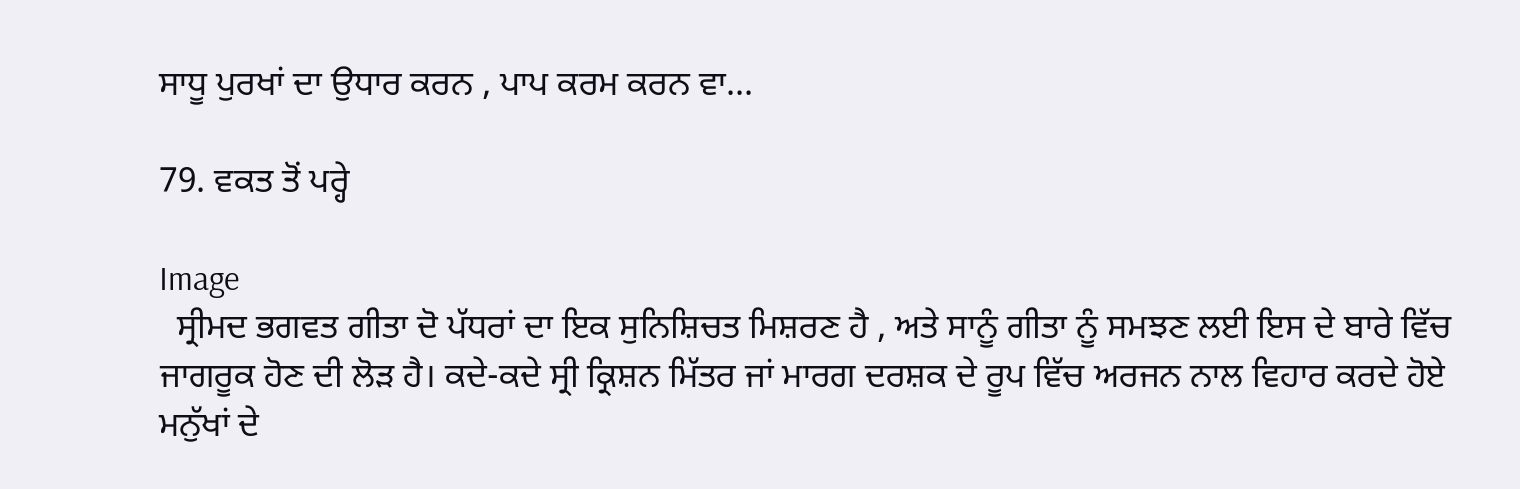ਸਾਧੂ ਪੁਰਖਾਂ ਦਾ ਉਧਾਰ ਕਰਨ , ਪਾਪ ਕਰਮ ਕਰਨ ਵਾ...

79. ਵਕਤ ਤੋਂ ਪਰ੍ਹੇ

Image
  ਸ੍ਰੀਮਦ ਭਗਵਤ ਗੀਤਾ ਦੋ ਪੱਧਰਾਂ ਦਾ ਇਕ ਸੁਨਿਸ਼ਿਚਤ ਮਿਸ਼ਰਣ ਹੈ , ਅਤੇ ਸਾਨੂੰ ਗੀਤਾ ਨੂੰ ਸਮਝਣ ਲਈ ਇਸ ਦੇ ਬਾਰੇ ਵਿੱਚ ਜਾਗਰੂਕ ਹੋਣ ਦੀ ਲੋੜ ਹੈ। ਕਦੇ-ਕਦੇ ਸ੍ਰੀ ਕ੍ਰਿਸ਼ਨ ਮਿੱਤਰ ਜਾਂ ਮਾਰਗ ਦਰਸ਼ਕ ਦੇ ਰੂਪ ਵਿੱਚ ਅਰਜਨ ਨਾਲ ਵਿਹਾਰ ਕਰਦੇ ਹੋਏ ਮਨੁੱਖਾਂ ਦੇ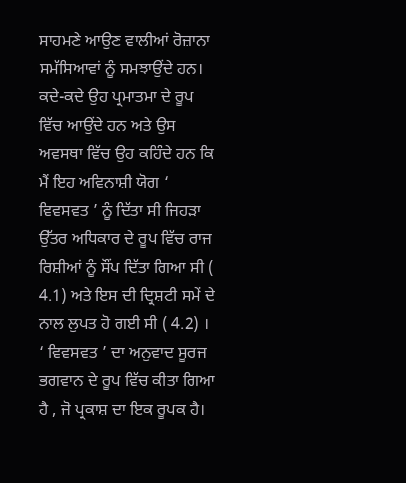ਸਾਹਮਣੇ ਆਉਣ ਵਾਲੀਆਂ ਰੋਜ਼ਾਨਾ ਸਮੱਸਿਆਵਾਂ ਨੂੰ ਸਮਝਾਉਂਦੇ ਹਨ। ਕਦੇ-ਕਦੇ ਉਹ ਪ੍ਰਮਾਤਮਾ ਦੇ ਰੂਪ ਵਿੱਚ ਆਉਂਦੇ ਹਨ ਅਤੇ ਉਸ ਅਵਸਥਾ ਵਿੱਚ ਉਹ ਕਹਿੰਦੇ ਹਨ ਕਿ ਮੈਂ ਇਹ ਅਵਿਨਾਸ਼ੀ ਯੋਗ ‘ ਵਿਵਸਵਤ ’ ਨੂੰ ਦਿੱਤਾ ਸੀ ਜਿਹੜਾ ਉੱਤਰ ਅਧਿਕਾਰ ਦੇ ਰੂਪ ਵਿੱਚ ਰਾਜ ਰਿਸ਼ੀਆਂ ਨੂੰ ਸੌਂਪ ਦਿੱਤਾ ਗਿਆ ਸੀ ( 4.1) ਅਤੇ ਇਸ ਦੀ ਦ੍ਰਿਸ਼ਟੀ ਸਮੇਂ ਦੇ ਨਾਲ ਲੁਪਤ ਹੋ ਗਈ ਸੀ ( 4.2) । ‘ ਵਿਵਸਵਤ ’ ਦਾ ਅਨੁਵਾਦ ਸੂਰਜ ਭਗਵਾਨ ਦੇ ਰੂਪ ਵਿੱਚ ਕੀਤਾ ਗਿਆ ਹੈ , ਜੋ ਪ੍ਰਕਾਸ਼ ਦਾ ਇਕ ਰੂਪਕ ਹੈ।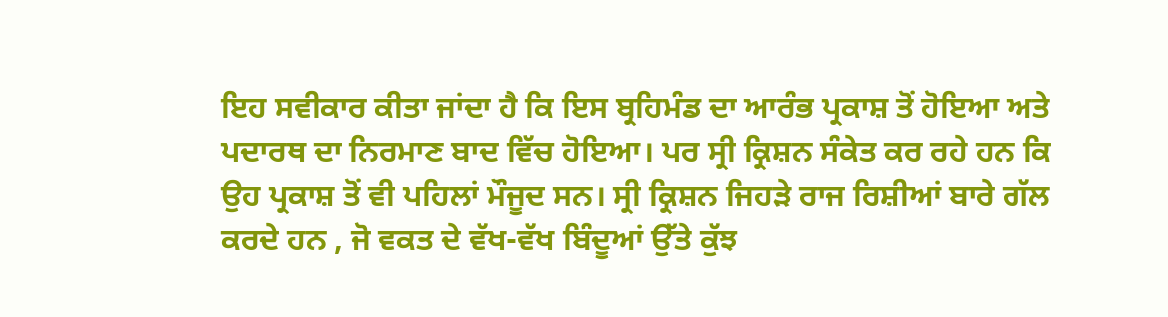ਇਹ ਸਵੀਕਾਰ ਕੀਤਾ ਜਾਂਦਾ ਹੈ ਕਿ ਇਸ ਬ੍ਰਹਿਮੰਡ ਦਾ ਆਰੰਭ ਪ੍ਰਕਾਸ਼ ਤੋਂ ਹੋਇਆ ਅਤੇ ਪਦਾਰਥ ਦਾ ਨਿਰਮਾਣ ਬਾਦ ਵਿੱਚ ਹੋਇਆ। ਪਰ ਸ੍ਰੀ ਕ੍ਰਿਸ਼ਨ ਸੰਕੇਤ ਕਰ ਰਹੇ ਹਨ ਕਿ ਉਹ ਪ੍ਰਕਾਸ਼ ਤੋਂ ਵੀ ਪਹਿਲਾਂ ਮੌਜੂਦ ਸਨ। ਸ੍ਰੀ ਕ੍ਰਿਸ਼ਨ ਜਿਹੜੇ ਰਾਜ ਰਿਸ਼ੀਆਂ ਬਾਰੇ ਗੱਲ ਕਰਦੇ ਹਨ , ਜੋ ਵਕਤ ਦੇ ਵੱਖ-ਵੱਖ ਬਿੰਦੂਆਂ ਉੱਤੇ ਕੁੱਝ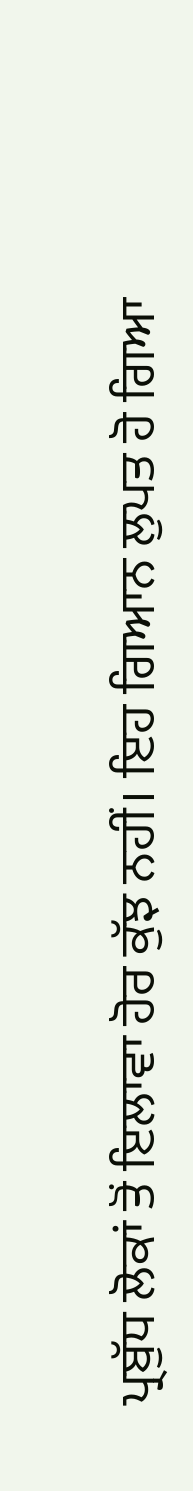ਪ੍ਰਬੁੱਧ ਲੋਕਾਂ ਤੋਂ ਇਲਾਵਾ ਹੋਰ ਕੁੱਝ ਨਹੀਂ। ਇਹ ਗਿਆਨ ਲੁਪਤ ਹੋ ਗਿਆ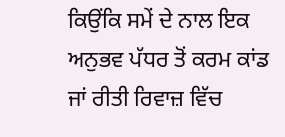ਕਿਉਂਕਿ ਸਮੇਂ ਦੇ ਨਾਲ ਇਕ ਅਨੁਭਵ ਪੱਧਰ ਤੋਂ ਕਰਮ ਕਾਂਡ ਜਾਂ ਰੀਤੀ ਰਿਵਾਜ਼ ਵਿੱਚ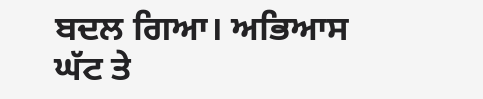ਬਦਲ ਗਿਆ। ਅਭਿਆਸ ਘੱਟ ਤੇ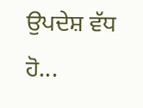ਉਪਦੇਸ਼ ਵੱਧ ਹੋ...